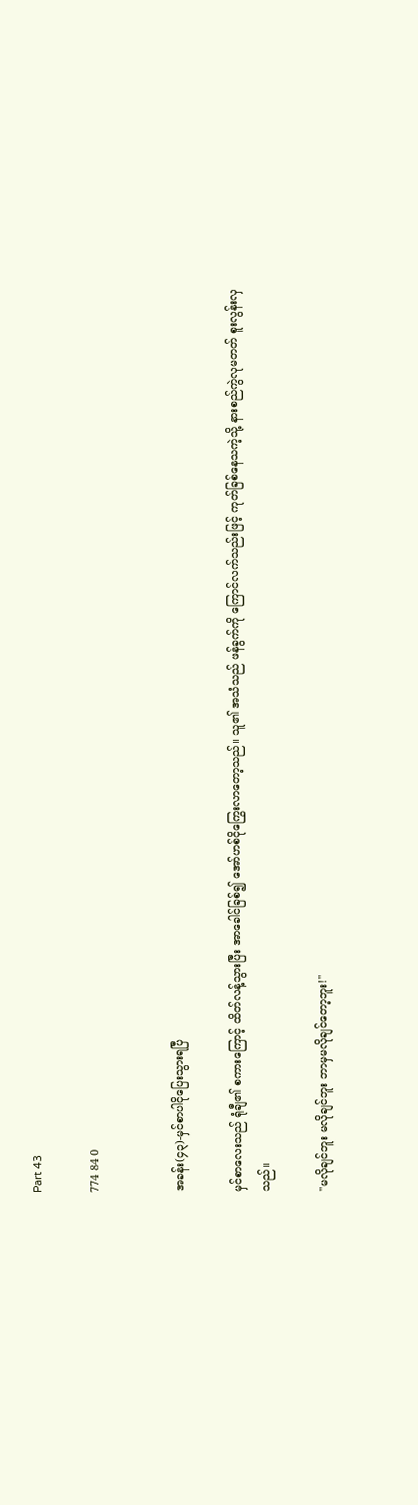Part 43

774 84 0


အခန်း(၄၃)-မှင်စာပါငိုပြေးသွားရပြီ

မှင်စာလေးသည် ရုံချီ၏ စကားကြောင့် ထိတ်လန့်သွားပြီး အာခေါင်ခြစ်၍ အော်ဟစ်ငိုကြွေးလာတော့သည်။ သူ၏ အသံသည် ဖန်ခွက်ကို ကြောင်လက်သည်းဖြင့် ကုတ်ခြစ်နေသကဲ့သို့ နားစည်ကွဲလုမတတ် စူးလွန်းလှသည်။

"မလိုချင်ဘူး မလိုချင်ဘူး ဘာမှမလိုချင်တော့ဘူး!"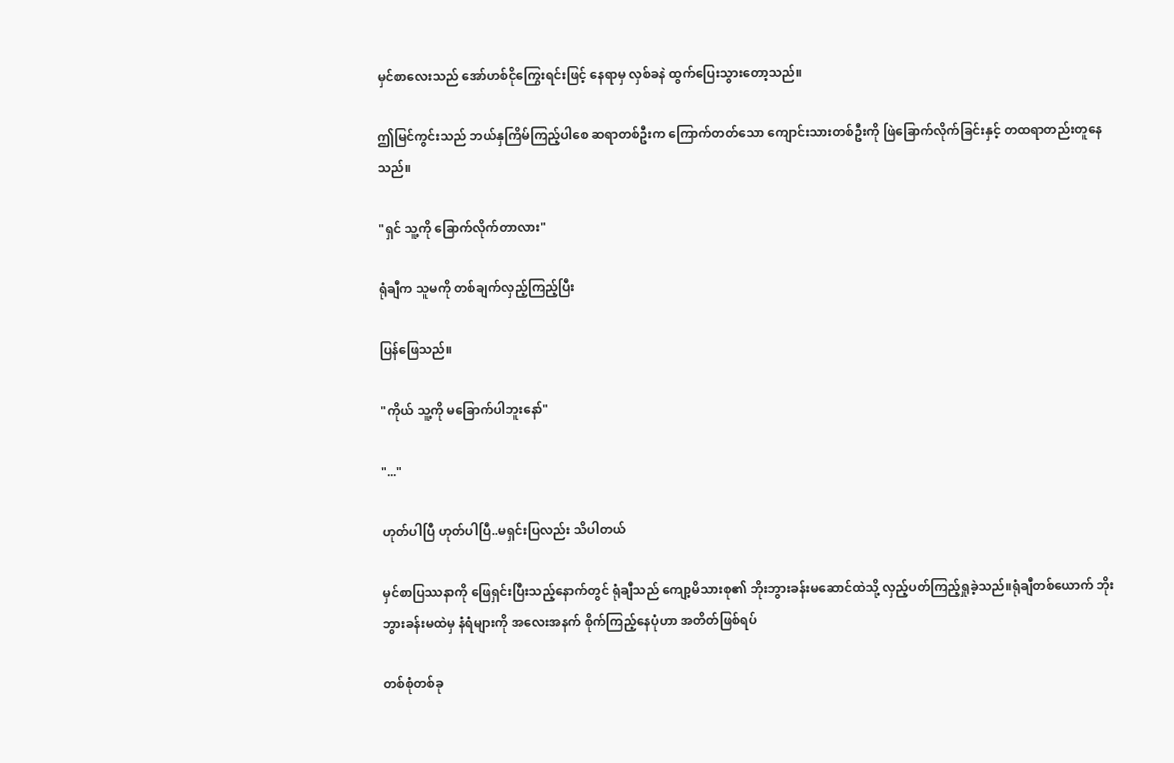မှင်စာလေးသည် အော်ဟစ်ငိုကြွေးရင်းဖြင့် နေရာမှ လှစ်ခနဲ ထွက်ပြေးသွားတော့သည်။

ဤမြင်ကွင်းသည် ဘယ်နှကြိမ်ကြည့်ပါစေ ဆရာတစ်ဦးက ကြောက်တတ်သော ကျောင်းသားတစ်ဦးကို ဖြဲခြောက်လိုက်ခြင်းနှင့် တထရာတည်းတူနေသည်။

"ရှင် သူ့ကို ခြောက်လိုက်တာလား"

ရုံချီက သူမကို တစ်ချက်လှည့်ကြည့်ပြီး

ပြန်ဖြေသည်။

"ကိုယ် သူ့ကို မခြောက်ပါဘူးနော်"

"..."

ဟုတ်ပါပြီ ဟုတ်ပါပြီ..မရှင်းပြလည်း သိပါတယ်

မှင်စာပြဿနာကို ဖြေရှင်းပြီးသည့်နောက်တွင် ရုံချီသည် ကျော့မိသားစု၏ ဘိုးဘွားခန်းမဆောင်ထဲသို့ လှည့်ပတ်ကြည့်ရှုခဲ့သည်။ရုံချီတစ်ယောက် ဘိုးဘွားခန်းမထဲမှ နံရံများကို အလေးအနက် စိုက်ကြည့်နေပုံဟာ အတိတ်ဖြစ်ရပ်

တစ်စုံတစ်ခု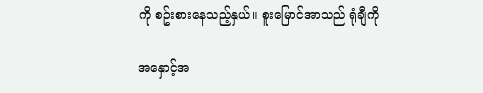ကို စဥ်းစားနေသည့်နှယ်။ စူးမြောင်အာသည် ရုံချီကို

အနှောင့်အ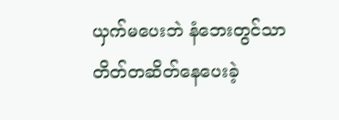ယှက်မပေးဘဲ နံဘေးတွင်သာ တိတ်တဆိတ်နေပေးခဲ့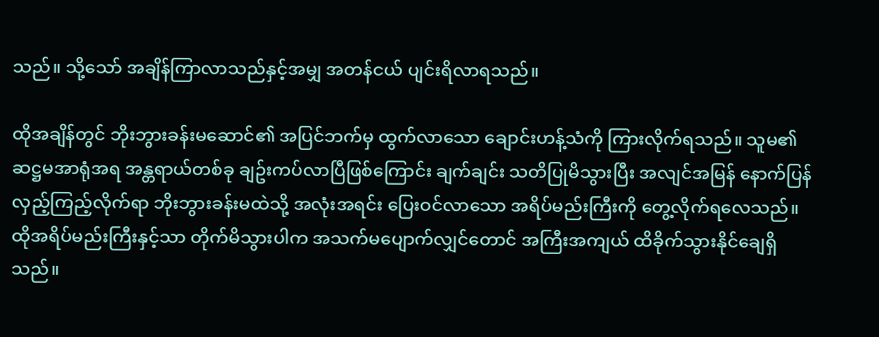သည်။ သို့သော် အချိန်ကြာလာသည်နှင့်အမျှ အတန်ငယ် ပျင်းရိလာရသည်။

ထိုအချိန်တွင် ဘိုးဘွားခန်းမဆောင်၏ အပြင်ဘက်မှ ထွက်လာသော ချောင်းဟန့်သံကို ကြားလိုက်ရသည်။ သူမ၏ ဆဋ္ဌမအာရုံအရ အန္တရာယ်တစ်ခု ချဥ်းကပ်လာပြီဖြစ်ကြောင်း ချက်ချင်း သတိပြုမိသွားပြီး အလျင်အမြန် နောက်ပြန်လှည့်ကြည့်လိုက်ရာ ဘိုးဘွားခန်းမထဲသို့ အလုံးအရင်း ပြေးဝင်လာသော အရိပ်မည်းကြီးကို တွေ့လိုက်ရလေသည်။ ထိုအရိပ်မည်းကြီးနှင့်သာ တိုက်မိသွားပါက အသက်မပျောက်လျှင်တောင် အကြီးအကျယ် ထိခိုက်သွားနိုင်ချေရှိသည်။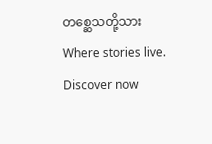တစ္ဆေသတို့သားWhere stories live. Discover now